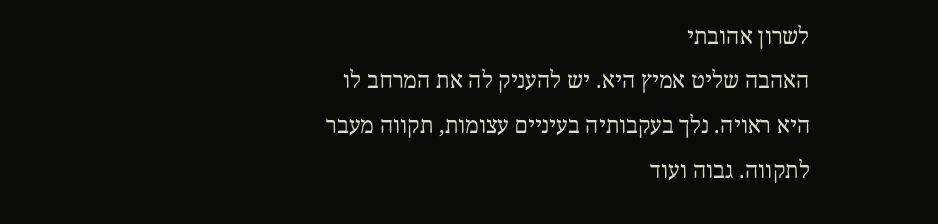לשרון אהובתי
האהבה שליט אמיץ היא. יש להעניק לה את המרחב לו היא ראויה. נלך בעקבותיה בעיניים עצומות, תקווה מעבר לתקווה. גבוה ועוד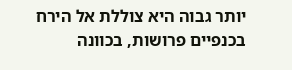יותר גבוה היא צוללת אל הירח בכנפיים פרושות, בכוונה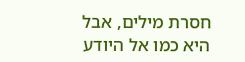חסרת מילים, אבל היא כמו אל היודע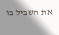את השביל בו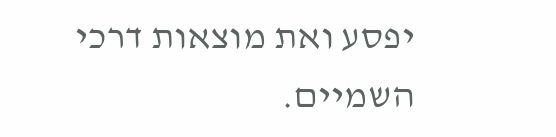יפסע ואת מוצאות דרכי השמיים.